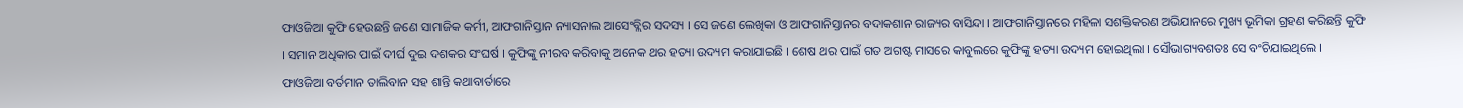ଫାଓଜିଆ କୁଫି ହେଉଛନ୍ତି ଜଣେ ସାମାଜିକ କର୍ମୀ, ଆଫଗାନିସ୍ତାନ ନ୍ୟାସନାଲ ଆସେଂବ୍ଲିର ସଦସ୍ୟ । ସେ ଜଣେ ଲେଖିକା ଓ ଆଫଗାନିସ୍ତାନର ବଦାକଶାନ ରାଜ୍ୟର ବାସିନ୍ଦା । ଆଫଗାନିସ୍ତାନରେ ମହିଳା ସଶକ୍ତିକରଣ ଅଭିଯାନରେ ମୁଖ୍ୟ ଭୂମିକା ଗ୍ରହଣ କରିଛନ୍ତି କୁଫି । ସମାନ ଅଧିକାର ପାଇଁ ଦୀର୍ଘ ଦୁଇ ଦଶକର ସଂଘର୍ଷ । କୁଫିଙ୍କୁ ନୀରବ କରିବାକୁ ଅନେକ ଥର ହତ୍ୟା ଉଦ୍ୟମ କରାଯାଇଛି । ଶେଷ ଥର ପାଇଁ ଗତ ଅଗଷ୍ଟ ମାସରେ କାବୁଲରେ କୁଫିଙ୍କୁ ହତ୍ୟା ଉଦ୍ୟମ ହୋଇଥିଲା । ସୌଭାଗ୍ୟବଶତଃ ସେ ବଂଚିଯାଇଥିଲେ ।
ଫାଓଜିଆ ବର୍ତମାନ ତାଲିବାନ ସହ ଶାନ୍ତି କଥାବାର୍ତାରେ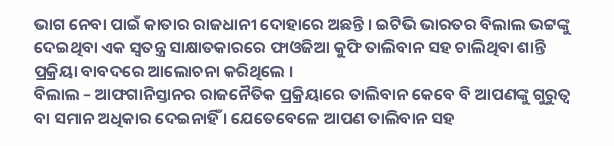ଭାଗ ନେବା ପାଇଁ କାତାର ରାଜଧାନୀ ଦୋହାରେ ଅଛନ୍ତି । ଇଟିଭି ଭାରତର ବିଲାଲ ଭଟ୍ଟଙ୍କୁ ଦେଇଥିବା ଏକ ସ୍ୱତନ୍ତ୍ର ସାକ୍ଷାତକାରରେ ଫାଓଜିଆ କୁଫି ତାଲିବାନ ସହ ଚାଲିଥିବା ଶାନ୍ତି ପ୍ରକ୍ରିୟା ବାବଦରେ ଆଲୋଚନା କରିଥିଲେ ।
ବିଲାଲ – ଆଫଗାନିସ୍ତାନର ରାଜନୈତିକ ପ୍ରକ୍ରିୟାରେ ତାଲିବାନ କେବେ ବି ଆପଣଙ୍କୁ ଗୁରୁତ୍ୱ ବା ସମାନ ଅଧିକାର ଦେଇନାହିଁ । ଯେତେବେଳେ ଆପଣ ତାଲିବାନ ସହ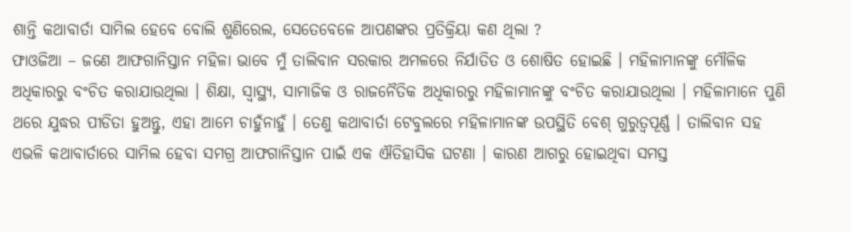ଶାନ୍ତି କଥାବାର୍ତା ସାମିଲ ହେବେ ବୋଲି ଶୁଣିରେଲ, ସେତେବେଳେ ଆପଣଙ୍କର ପ୍ରତିକ୍ରିୟା କଣ ଥିଲା ?
ଫାଓଜିଆ – ଜଣେ ଆଫଗାନିସ୍ତାନ ମହିଳା ଭାବେ ମୁଁ ତାଲିବାନ ସରକାର ଅମଳରେ ନିର୍ଯାତିତ ଓ ଶୋଷିତ ହୋଇଛି । ମହିଳାମାନଙ୍କୁ ମୌଳିକ ଅଧିକାରରୁ ବଂଚିତ କରାଯାଉଥିଲା । ଶିକ୍ଷା, ସ୍ୱାସ୍ଥ୍ୟ, ସାମାଜିକ ଓ ରାଜନୈତିକ ଅଧିକାରରୁ ମହିଳାମାନଙ୍କୁ ବଂଚିତ କରାଯାଉଥିଲା । ମହିଳାମାନେ ପୁଣି ଥରେ ଯୁଦ୍ଧର ପୀଡିତା ହୁଅନ୍ତୁ, ଏହା ଆମେ ଚାହୁଁନାହୁଁ । ତେଣୁ କଥାବାର୍ତା ଟେବୁଲରେ ମହିଳାମାନଙ୍କ ଉପସ୍ଥିତି ବେଶ୍ ଗୁରୁତ୍ୱପୂର୍ଣ୍ଣ । ତାଲିବାନ ସହ ଏଭଳି କଥାବାର୍ତାରେ ସାମିଲ ହେବା ସମଗ୍ର ଆଫଗାନିସ୍ତାନ ପାଇଁ ଏକ ଐତିହାସିକ ଘଟଣା । କାରଣ ଆଗରୁ ହୋଇଥିବା ସମସ୍ତ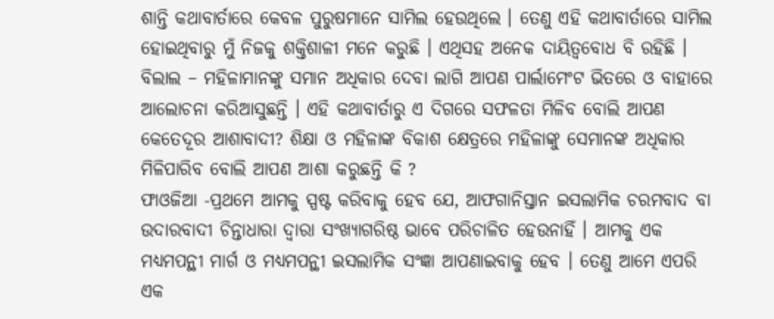ଶାନ୍ତି କଥାବାର୍ତାରେ କେବଳ ପୁରୁଷମାନେ ସାମିଲ ହେଉଥିଲେ । ତେଣୁ ଏହି କଥାବାର୍ତାରେ ସାମିଲ ହୋଇଥିବାରୁ ମୁଁ ନିଜକୁ ଶକ୍ତିଶାଳୀ ମନେ କରୁଛି । ଏଥିସହ ଅନେକ ଦାୟିତ୍ୱବୋଧ ବି ରହିଛି ।
ବିଲାଲ – ମହିଳାମାନଙ୍କୁ ସମାନ ଅଧିକାର ଦେବା ଲାଗି ଆପଣ ପାର୍ଲାମେଂଟ ଭିତରେ ଓ ବାହାରେ ଆଲୋଚନା କରିଆସୁଛନ୍ତି । ଏହି କଥାବାର୍ତାରୁ ଏ ଦିଗରେ ସଫଳତା ମିଳିବ ବୋଲି ଆପଣ କେତେଦୂର ଆଶାବାଦୀ? ଶିକ୍ଷା ଓ ମହିଳାଙ୍କ ବିକାଶ କ୍ଷେତ୍ରରେ ମହିଳାଙ୍କୁ ସେମାନଙ୍କ ଅଧିକାର ମିଳିପାରିବ ବୋଲି ଆପଣ ଆଶା କରୁଛନ୍ତି କି ?
ଫାଓଜିଆ -ପ୍ରଥମେ ଆମକୁ ସ୍ପଷ୍ଟ କରିବାକୁ ହେବ ଯେ, ଆଫଗାନିସ୍ତାନ ଇସଲାମିକ ଚରମବାଦ ବା ଉଦାରବାଦୀ ଚିନ୍ତାଧାରା ଦ୍ୱାରା ସଂଖ୍ୟାଗରିଷ୍ଠ ଭାବେ ପରିଚାଳିତ ହେଉନାହିଁ । ଆମକୁ ଏକ ମଧ୍ୟମପନ୍ଥୀ ମାର୍ଗ ଓ ମଧ୍ୟମପନ୍ଥୀ ଇସଲାମିକ ସଂଜ୍ଞା ଆପଣାଇବାକୁ ହେବ । ତେଣୁ ଆମେ ଏପରି ଏକ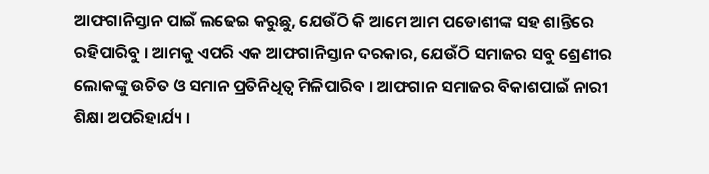ଆଫଗାନିସ୍ତାନ ପାଇଁ ଲଢେଇ କରୁଛୁ, ଯେଉଁଠି କି ଆମେ ଆମ ପଡୋଶୀଙ୍କ ସହ ଶାନ୍ତିରେ ରହିପାରିବୁ । ଆମକୁ ଏପରି ଏକ ଆଫଗାନିସ୍ତାନ ଦରକାର, ଯେଉଁଠି ସମାଜର ସବୁ ଶ୍ରେଣୀର ଲୋକଙ୍କୁ ଉଚିତ ଓ ସମାନ ପ୍ରତିନିଧିତ୍ୱ ମିଳିପାରିବ । ଆଫଗାନ ସମାଜର ବିକାଶପାଇଁ ନାରୀ ଶିକ୍ଷା ଅପରିହାର୍ଯ୍ୟ ।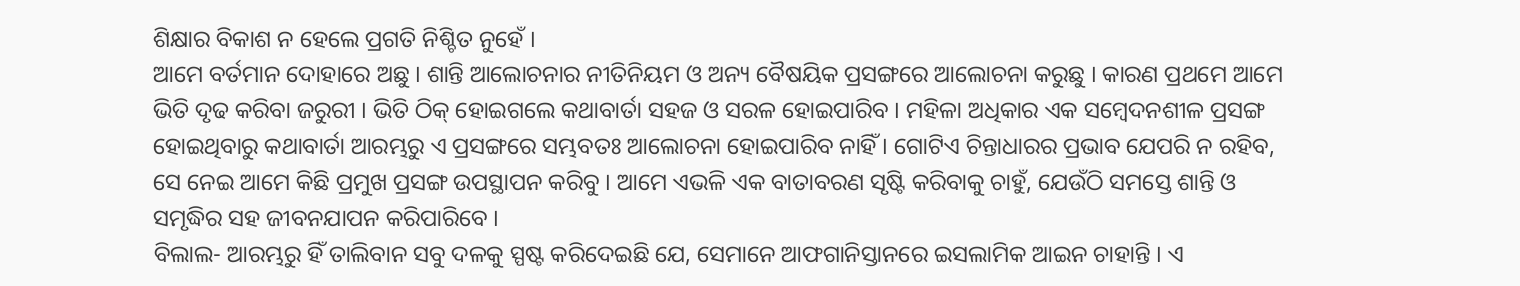ଶିକ୍ଷାର ବିକାଶ ନ ହେଲେ ପ୍ରଗତି ନିଶ୍ଚିତ ନୁହେଁ ।
ଆମେ ବର୍ତମାନ ଦୋହାରେ ଅଛୁ । ଶାନ୍ତି ଆଲୋଚନାର ନୀତିନିୟମ ଓ ଅନ୍ୟ ବୈଷୟିକ ପ୍ରସଙ୍ଗରେ ଆଲୋଚନା କରୁଛୁ । କାରଣ ପ୍ରଥମେ ଆମେ ଭିତି ଦୃଢ କରିବା ଜରୁରୀ । ଭିତି ଠିକ୍ ହୋଇଗଲେ କଥାବାର୍ତା ସହଜ ଓ ସରଳ ହୋଇପାରିବ । ମହିଳା ଅଧିକାର ଏକ ସମ୍ବେଦନଶୀଳ ପ୍ରସଙ୍ଗ ହୋଇଥିବାରୁ କଥାବାର୍ତା ଆରମ୍ଭରୁ ଏ ପ୍ରସଙ୍ଗରେ ସମ୍ଭବତଃ ଆଲୋଚନା ହୋଇପାରିବ ନାହିଁ । ଗୋଟିଏ ଚିନ୍ତାଧାରର ପ୍ରଭାବ ଯେପରି ନ ରହିବ, ସେ ନେଇ ଆମେ କିଛି ପ୍ରମୁଖ ପ୍ରସଙ୍ଗ ଉପସ୍ଥାପନ କରିବୁ । ଆମେ ଏଭଳି ଏକ ବାତାବରଣ ସୃଷ୍ଟି କରିବାକୁ ଚାହୁଁ, ଯେଉଁଠି ସମସ୍ତେ ଶାନ୍ତି ଓ ସମୃଦ୍ଧିର ସହ ଜୀବନଯାପନ କରିପାରିବେ ।
ବିଲାଲ- ଆରମ୍ଭରୁ ହିଁ ତାଲିବାନ ସବୁ ଦଳକୁ ସ୍ପଷ୍ଟ କରିଦେଇଛି ଯେ, ସେମାନେ ଆଫଗାନିସ୍ତାନରେ ଇସଲାମିକ ଆଇନ ଚାହାନ୍ତି । ଏ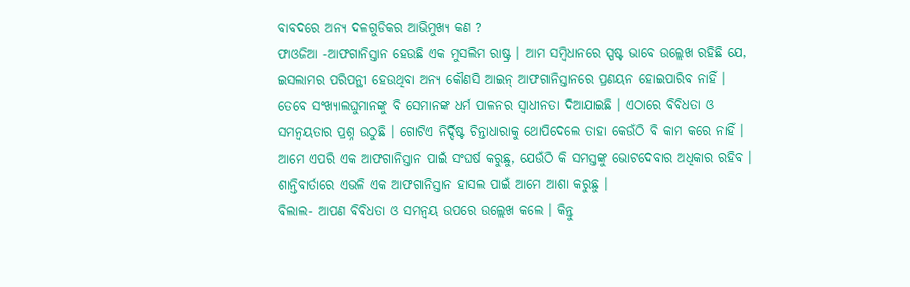ବାବଦରେ ଅନ୍ୟ ଦଳଗୁଡିକର ଆଭିମୁଖ୍ୟ କଣ ?
ଫାଓଜିଆ -ଆଫଗାନିସ୍ତାନ ହେଉଛି ଏକ ମୁସଲିମ ରାଷ୍ଟ୍ର । ଆମ ସମ୍ବିଧାନରେ ସ୍ପଷ୍ଟ ଭାବେ ଉଲ୍ଲେଖ ରହିଛି ଯେ, ଇସଲାମର ପରିପନ୍ଥୀ ହେଉଥିବା ଅନ୍ୟ କୌଣସି ଆଇନ୍ ଆଫଗାନିସ୍ତାନରେ ପ୍ରଣୟନ ହୋଇପାରିବ ନାହିଁ । ତେବେ ସଂଖ୍ୟାଲଘୁମାନଙ୍କୁ ବି ସେମାନଙ୍କ ଧର୍ମ ପାଳନର ସ୍ୱାଧୀନତା ଦିଆଯାଇଛି । ଏଠାରେ ବିବିଧତା ଓ ସମନ୍ୱୟତାର ପ୍ରଶ୍ନ ଉଠୁଛି । ଗୋଟିଏ ନିର୍ଦ୍ଦିଷ୍ଟ ଚିନ୍ତାଧାରାକୁ ଥୋପିଦେଲେ ତାହା କେଉଁଠି ବି କାମ କରେ ନାହିଁ । ଆମେ ଏପରି ଏକ ଆଫଗାନିସ୍ତାନ ପାଇଁ ସଂଘର୍ଷ କରୁଛୁ, ଯେଉଁଠି କି ସମସ୍ତଙ୍କୁ ଭୋଟଦେବାର ଅଧିକାର ରହିବ । ଶାନ୍ତିବାର୍ତାରେ ଏଭଳି ଏକ ଆଫଗାନିସ୍ତାନ ହାସଲ ପାଇଁ ଆମେ ଆଶା କରୁଛୁ ।
ବିଲାଲ- ଆପଣ ବିବିଧତା ଓ ସମନ୍ୱୟ ଉପରେ ଉଲ୍ଲେଖ କଲେ । କିନ୍ତୁ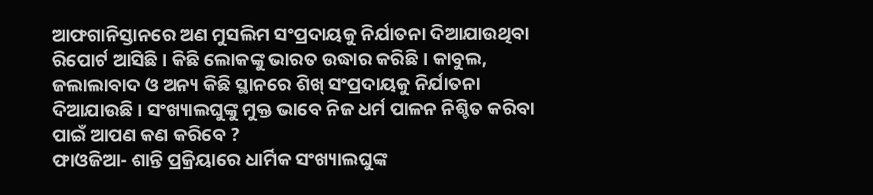ଆଫଗାନିସ୍ତାନରେ ଅଣ ମୁସଲିମ ସଂପ୍ରଦାୟକୁ ନିର୍ଯାତନା ଦିଆଯାଉଥିବା ରିପୋର୍ଟ ଆସିଛି । କିଛି ଲୋକଙ୍କୁ ଭାରତ ଉଦ୍ଧାର କରିଛି । କାବୁଲ, ଜଲାଲାବାଦ ଓ ଅନ୍ୟ କିଛି ସ୍ଥାନରେ ଶିଖ୍ ସଂପ୍ରଦାୟକୁ ନିର୍ଯାତନା ଦିଆଯାଉଛି । ସଂଖ୍ୟାଲଘୁଙ୍କୁ ମୁକ୍ତ ଭାବେ ନିଜ ଧର୍ମ ପାଳନ ନିଶ୍ଚିତ କରିବା ପାଇଁ ଆପଣ କଣ କରିବେ ?
ଫାଓଜିଆ- ଶାନ୍ତି ପ୍ରକ୍ରିୟାରେ ଧାର୍ମିକ ସଂଖ୍ୟାଲଘୁଙ୍କ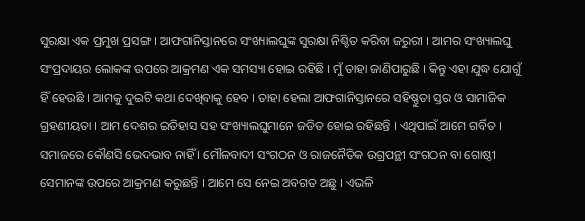ସୁରକ୍ଷା ଏକ ପ୍ରମୁଖ ପ୍ରସଙ୍ଗ । ଆଫଗାନିସ୍ତାନରେ ସଂଖ୍ୟାଲଘୁଙ୍କ ସୁରକ୍ଷା ନିଶ୍ଚିତ କରିବା ଜରୁରୀ । ଆମର ସଂଖ୍ୟାଲଘୁ ସଂପ୍ରଦାୟର ଲୋକଙ୍କ ଉପରେ ଆକ୍ରମଣ ଏକ ସମସ୍ୟା ହୋଇ ରହିଛି । ମୁଁ ତାହା ଜାଣିପାରୁଛି । କିନ୍ତୁ ଏହା ଯୁଦ୍ଧ ଯୋଗୁଁ ହିଁ ହେଉଛି । ଆମକୁ ଦୁଇଟି କଥା ଦେଖିବାକୁ ହେବ । ତାହା ହେଲା ଆଫଗାନିସ୍ତାନରେ ସହିଷ୍ଣୁତା ସ୍ତର ଓ ସାମାଜିକ ଗ୍ରହଣୀୟତା । ଆମ ଦେଶର ଇତିହାସ ସହ ସଂଖ୍ୟାଲଘୁମାନେ ଜଡିତ ହୋଇ ରହିଛନ୍ତି । ଏଥିପାଇଁ ଆମେ ଗର୍ବିତ । ସମାଜରେ କୌଣସି ଭେଦଭାବ ନାହିଁ । ମୌଳବାଦୀ ସଂଗଠନ ଓ ରାଜନୈତିକ ଉଗ୍ରପନ୍ଥୀ ସଂଗଠନ ବା ଗୋଷ୍ଠୀ ସେମାନଙ୍କ ଉପରେ ଆକ୍ରମଣ କରୁଛନ୍ତି । ଆମେ ସେ ନେଇ ଅବଗତ ଅଛୁ । ଏଭଳି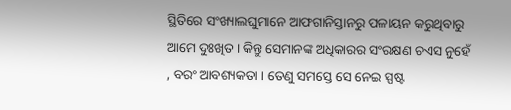ସ୍ଥିତିରେ ସଂଖ୍ୟାଲଘୁମାନେ ଆଫଗାନିସ୍ତାନରୁ ପଳାୟନ କରୁଥିବାରୁ ଆମେ ଦୁଃଖିତ । କିନ୍ତୁ ସେମାନଙ୍କ ଅଧିକାରର ସଂରକ୍ଷଣ ଚଏସ ନୁହେଁ , ବରଂ ଆବଶ୍ୟକତା । ତେଣୁ ସମସ୍ତେ ସେ ନେଇ ସ୍ପଷ୍ଟ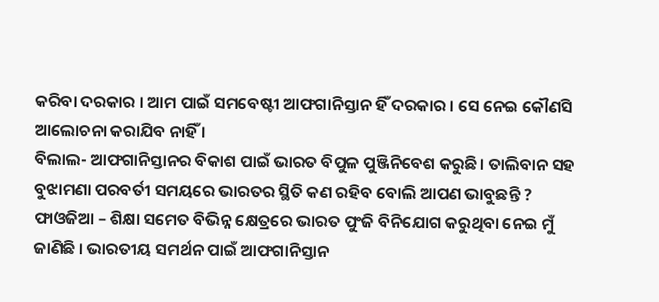କରିବା ଦରକାର । ଆମ ପାଇଁ ସମବେଷ୍ଟୀ ଆଫଗାନିସ୍ତାନ ହିଁ ଦରକାର । ସେ ନେଇ କୌଣସି ଆଲୋଚନା କରାଯିବ ନାହିଁ ।
ବିଲାଲ- ଆଫଗାନିସ୍ତାନର ବିକାଶ ପାଇଁ ଭାରତ ବିପୁଳ ପୁଞ୍ଜିନିବେଶ କରୁଛି। ତାଲିବାନ ସହ ବୁଝାମଣା ପରବର୍ତୀ ସମୟରେ ଭାରତର ସ୍ଥିତି କଣ ରହିବ ବୋଲି ଆପଣ ଭାବୁଛନ୍ତି ?
ଫାଓଜିଆ – ଶିକ୍ଷା ସମେତ ବିଭିନ୍ନ କ୍ଷେତ୍ରରେ ଭାରତ ପୁଂଜି ବିନିଯୋଗ କରୁଥିବା ନେଇ ମୁଁ ଜାଣିଛି । ଭାରତୀୟ ସମର୍ଥନ ପାଇଁ ଆଫଗାନିସ୍ତାନ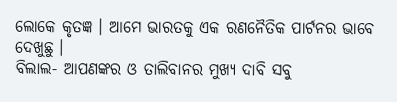ଲୋକେ କୃତଜ୍ଞ । ଆମେ ଭାରତକୁ ଏକ ରଣନୈତିକ ପାର୍ଟନର ଭାବେ ଦେଖୁଛୁ ।
ବିଲାଲ- ଆପଣଙ୍କର ଓ ତାଲିବାନର ମୁଖ୍ୟ ଦାବି ସବୁ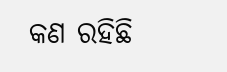କଣ ରହିଛି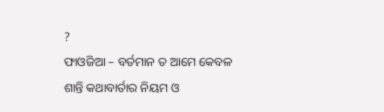?
ଫାଓଜିଆ – ବର୍ତମାନ ତ ଆମେ କେବଳ ଶାନ୍ତି କଥାବାର୍ତାର ନିୟମ ଓ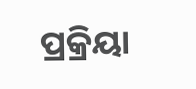ପ୍ରକ୍ରିୟା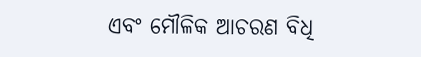ଏବଂ ମୌଳିକ ଆଚରଣ ବିଧି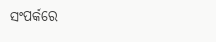ସଂପର୍କରେ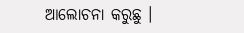ଆଲୋଚନା କରୁଛୁ ।